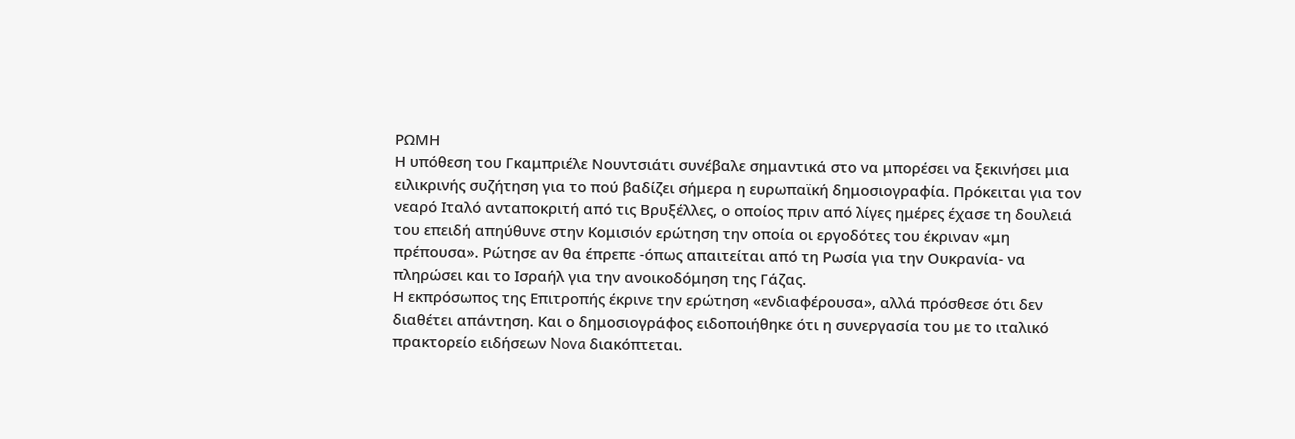ΡΩΜΗ
Η υπόθεση του Γκαμπριέλε Νουντσιάτι συνέβαλε σημαντικά στο να μπορέσει να ξεκινήσει μια ειλικρινής συζήτηση για το πού βαδίζει σήμερα η ευρωπαϊκή δημοσιογραφία. Πρόκειται για τον νεαρό Ιταλό ανταποκριτή από τις Βρυξέλλες, ο οποίος πριν από λίγες ημέρες έχασε τη δουλειά του επειδή απηύθυνε στην Κομισιόν ερώτηση την οποία οι εργοδότες του έκριναν «μη πρέπουσα». Ρώτησε αν θα έπρεπε -όπως απαιτείται από τη Ρωσία για την Ουκρανία- να πληρώσει και το Ισραήλ για την ανοικοδόμηση της Γάζας.
Η εκπρόσωπος της Επιτροπής έκρινε την ερώτηση «ενδιαφέρουσα», αλλά πρόσθεσε ότι δεν διαθέτει απάντηση. Και ο δημοσιογράφος ειδοποιήθηκε ότι η συνεργασία του με το ιταλικό πρακτορείο ειδήσεων Nova διακόπτεται.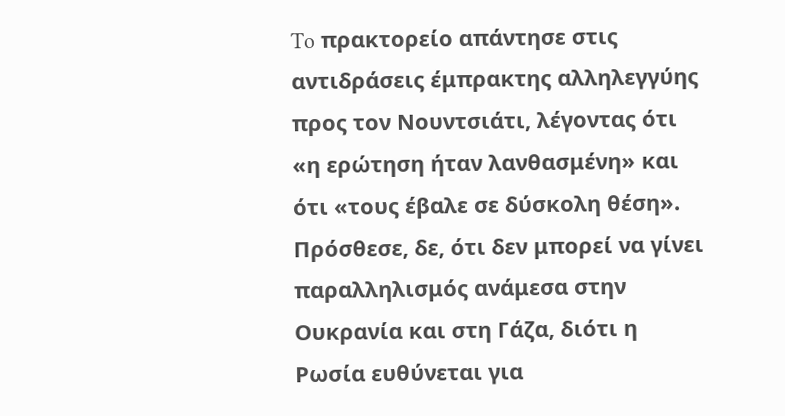To πρακτορείο απάντησε στις αντιδράσεις έμπρακτης αλληλεγγύης προς τον Νουντσιάτι, λέγοντας ότι «η ερώτηση ήταν λανθασμένη» και ότι «τους έβαλε σε δύσκολη θέση». Πρόσθεσε, δε, ότι δεν μπορεί να γίνει παραλληλισμός ανάμεσα στην Ουκρανία και στη Γάζα, διότι η Ρωσία ευθύνεται για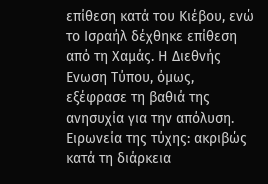επίθεση κατά του Κιέβου, ενώ το Ισραήλ δέχθηκε επίθεση από τη Χαμάς. Η Διεθνής Ενωση Τύπου, όμως, εξέφρασε τη βαθιά της ανησυχία για την απόλυση.
Ειρωνεία της τύχης: ακριβώς κατά τη διάρκεια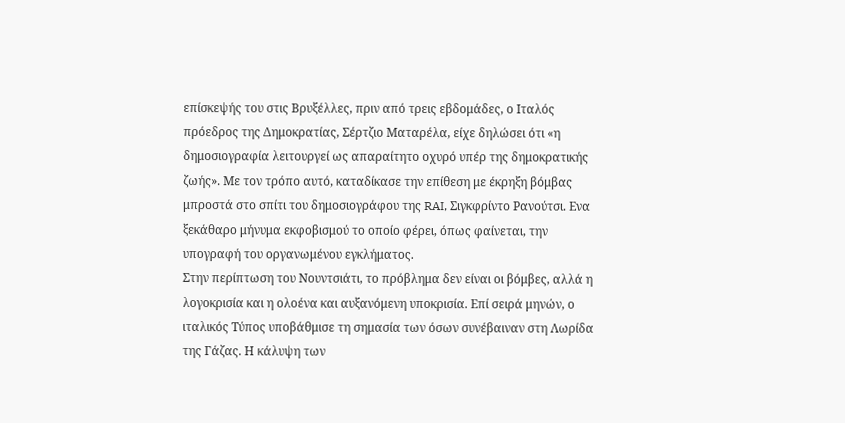επίσκεψής του στις Βρυξέλλες, πριν από τρεις εβδομάδες, ο Ιταλός πρόεδρος της Δημοκρατίας, Σέρτζιο Ματαρέλα, είχε δηλώσει ότι «η δημοσιογραφία λειτουργεί ως απαραίτητο οχυρό υπέρ της δημοκρατικής ζωής». Με τον τρόπο αυτό, καταδίκασε την επίθεση με έκρηξη βόμβας μπροστά στο σπίτι του δημοσιογράφου της RAI, Σιγκφρίντο Ρανούτσι. Ενα ξεκάθαρο μήνυμα εκφοβισμού το οποίο φέρει, όπως φαίνεται, την υπογραφή του οργανωμένου εγκλήματος.
Στην περίπτωση του Νουντσιάτι, το πρόβλημα δεν είναι οι βόμβες, αλλά η λογοκρισία και η ολοένα και αυξανόμενη υποκρισία. Επί σειρά μηνών, ο ιταλικός Τύπος υποβάθμισε τη σημασία των όσων συνέβαιναν στη Λωρίδα της Γάζας. Η κάλυψη των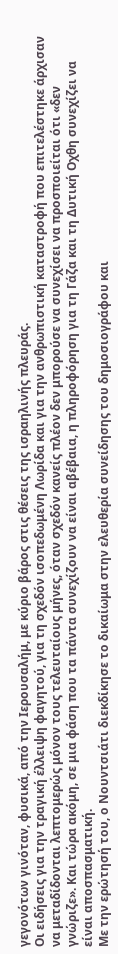γεγονότων γινόταν, φυσικά, από την Ιερουσαλήμ, με κύριο βάρος στις θέσεις της ισραηλινής πλευράς.
Οι ειδήσεις για την τραγική έλλειψη φαγητού, για τη σχεδόν ισοπεδωμένη Λωρίδα και για την ανθρωπιστική καταστροφή που επιτελέστηκε άρχισαν να μεταδίδονται λεπτομερώς μόνον τους τελευταίους μήνες, όταν σχεδόν κανείς πλέον δεν μπορούσε να συνεχίσει να προσποιείται ότι «δεν γνώριζε». Και τώρα ακόμη, σε μια φάση που τα πάντα συνεχίζουν να είναι αβέβαια, η πληροφόρηση για τη Γάζα και τη Δυτική Οχθη συνεχίζει να είναι αποσπασματική.
Με την ερώτησή του, ο Νουντσιάτι διεκδίκησε το δικαίωμα στην ελευθερία συνείδησης του δημοσιογράφου και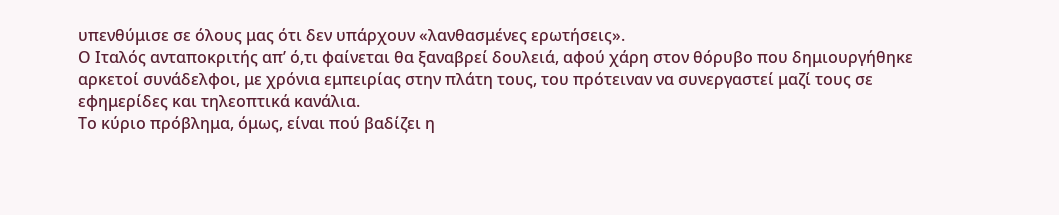υπενθύμισε σε όλους μας ότι δεν υπάρχουν «λανθασμένες ερωτήσεις».
Ο Ιταλός ανταποκριτής απ’ ό,τι φαίνεται θα ξαναβρεί δουλειά, αφού χάρη στον θόρυβο που δημιουργήθηκε αρκετοί συνάδελφοι, με χρόνια εμπειρίας στην πλάτη τους, του πρότειναν να συνεργαστεί μαζί τους σε εφημερίδες και τηλεοπτικά κανάλια.
Το κύριο πρόβλημα, όμως, είναι πού βαδίζει η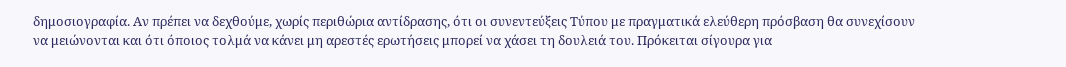δημοσιογραφία. Αν πρέπει να δεχθούμε, χωρίς περιθώρια αντίδρασης, ότι οι συνεντεύξεις Τύπου με πραγματικά ελεύθερη πρόσβαση θα συνεχίσουν να μειώνονται και ότι όποιος τολμά να κάνει μη αρεστές ερωτήσεις μπορεί να χάσει τη δουλειά του. Πρόκειται σίγουρα για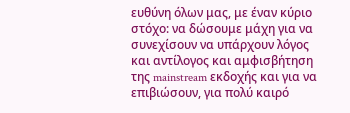ευθύνη όλων μας, με έναν κύριο στόχο: να δώσουμε μάχη για να συνεχίσουν να υπάρχουν λόγος και αντίλογος και αμφισβήτηση της mainstream εκδοχής και για να επιβιώσουν, για πολύ καιρό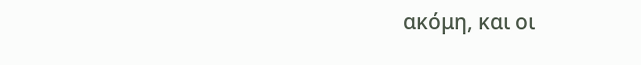ακόμη, και οι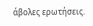άβολες ερωτήσεις.